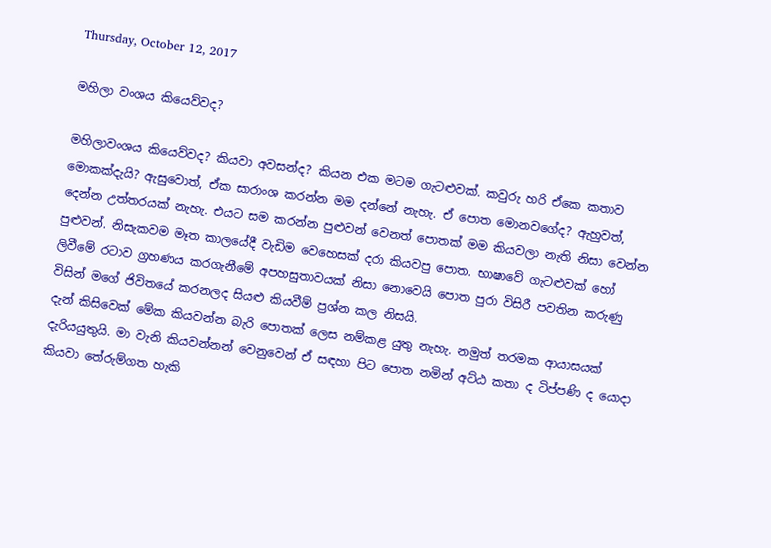Thursday, October 12, 2017

මහිලා වංශය කියෙව්වද?

මහිලාවංශය කියෙව්වද? කියවා අවසන්ද? කියන එක මටම ගැටළුවක්. කවුරු හරි ඒකෙ කතාව මොකක්දැයි? ඇසුවොත්, ඒක සාරාංශ කරන්න මම දන්නේ නැහැ. ඒ පොත මොනවගේද? ඇහුවත්, දෙන්න උත්තරයක් නැහැ. එයට සම කරන්න පුළුවන් වෙනත් පොතක් මම කියවලා නැති නිසා වෙන්න පුළුවන්. නිසැකවම මෑත කාලයේදී වැඩිම වෙහෙසක් දරා කියවපු පොත. භාෂාවේ ගැටළුවක් හෝ ලිවීමේ රටාව ග්‍රහණය කරගැනීමේ අපහසුතාවයක් නිසා නොවෙයි පොත පුරා විසිරී පවතින කරුණු විසින් මගේ ජිවිතයේ කරනලද සියළු කියවීම් ප්‍රශ්න කල නිසයි.
දැන් කිසිවෙක් මේක කියවන්න බැරි පොතක් ලෙස නම්කළ යුතු නැහැ. නමුත් තරමක ආයාසයක් දැරියයුතුයි. මා වැනි කියවන්නන් වෙනුවෙන් ඒ සඳහා පිට පොත නමින් අට්ඨ කතා ද ටිප්පණි ද යොදා කියවා තේරුම්ගත හැකි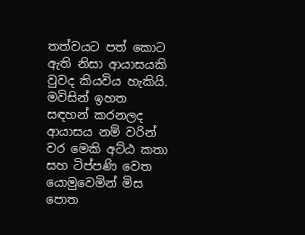තත්වයට පත් කොට ඇති නිසා ආයාසයකි වුවද කියවිය හැකියි. මවිසින් ඉහත සඳහන් කරනලද ආයාසය නම් වරින් වර මෙකි අට්ඨ කතා සහ ටිප්පණි වෙත යොමුවෙමින් මිස පොත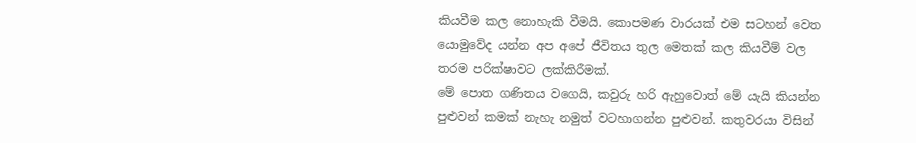කියවීම කල නොහැකි වීමයි. කොපමණ වාරයක් එම සටහන් වෙත යොමුවේද යන්න අප අපේ ජීවිතය තුල මෙතක් කල කියවීම් වල තරම පරික්ෂාවට ලක්කිරීමක්.
මේ පොත ගණිතය වගෙයි, කවුරු හරි ඇහුවොත් මේ යැයි කියන්න පුළුවන් කමක් නැහැ නමුත් වටහාගන්න පුළුවන්. කතුවරයා විසින්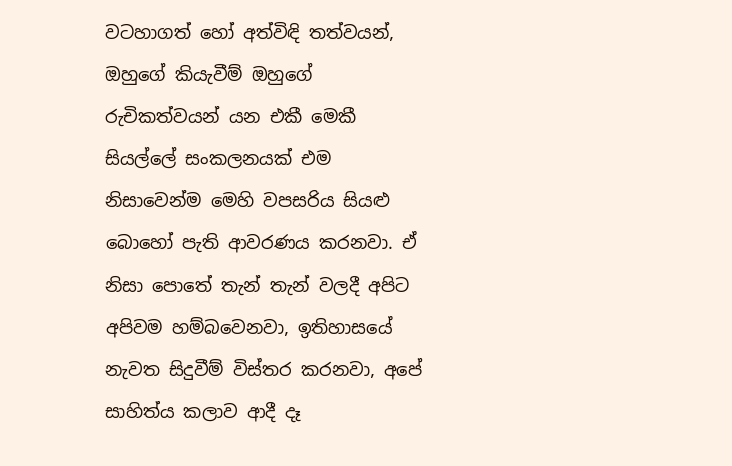වටහාගත් හෝ අත්විඳි තත්වයන්, ඔහුගේ කියැවීම් ඔහුගේ රුචිකත්වයන් යන එකී මෙකී සියල්ලේ සංකලනයක් එම නිසාවෙන්ම මෙහි වපසරිය සියළු බොහෝ පැති ආවරණය කරනවා. ඒ නිසා පොතේ තැන් තැන් වලදී අපිට අපිවම හම්බවෙනවා, ඉතිහාසයේ නැවත සිදුවීම් විස්තර කරනවා, අපේ සාහිත්ය කලාව ආදී දෑ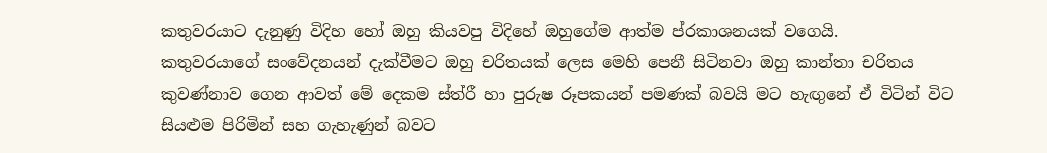කතුවරයාට දැනුණු විදිහ හෝ ඔහු කියවපු විදිහේ ඔහුගේම ආත්ම ප්රකාශනයක් වගෙයි.
කතුවරයාගේ සංවේදනයන් දැක්වීමට ඔහු චරිතයක් ලෙස මෙහි පෙනී සිටිනවා ඔහු කාන්තා චරිතය කුවණ්නාව ගෙන ආවත් මේ දෙකම ස්ත්රී හා පුරුෂ රූපකයන් පමණක් බවයි මට හැඟුනේ ඒ විටින් විට සියළුම පිරිමින් සහ ගැහැණුන් බවට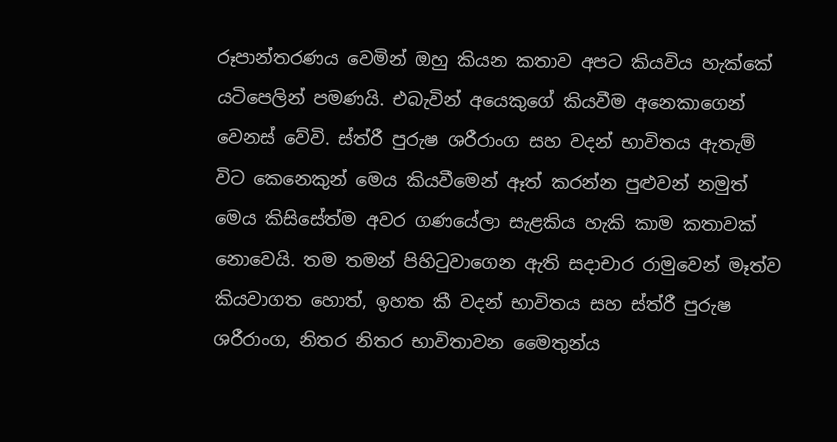රූපාන්තරණය වෙමින් ඔහු කියන කතාව අපට කියවිය හැක්කේ යටිපෙලින් පමණයි. එබැවින් අයෙකුගේ කියවීම අනෙකාගෙන් වෙනස් වේවි. ස්ත්රී පුරුෂ ශරීරාංග සහ වදන් භාවිතය ඇතැම් විට කෙනෙකුන් මෙය කියවීමෙන් ඈත් කරන්න පුළුවන් නමුත් මෙය කිසිසේත්ම අවර ගණයේලා සැළකිය හැකි කාම කතාවක් නොවෙයි. තම තමන් පිහිටුවාගෙන ඇති සදාචාර රාමුවෙන් මෑත්ව කියවාගත හොත්, ඉහත කී වදන් භාවිතය සහ ස්ත්රී පුරුෂ ශරීරාංග, නිතර නිතර භාවිතාවන මෛතුන්ය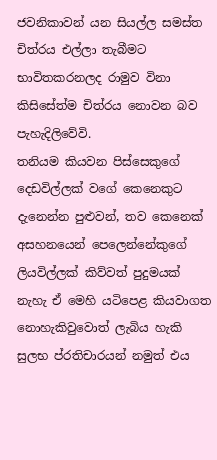ජවනිකාවන් යන සියල්ල සමස්ත චිත්රය එල්ලා තැබීමට භාවිතකරනලද රාමුව විනා කිසිසේත්ම චිත්රය නොවන බව පැහැදිලිවේවි.
තනියම කියවන පිස්සෙකුගේ දෙඩවිල්ලක් වගේ කෙනෙකුට දැනෙන්න පුළුවන්, තව කෙනෙක් අසහනයෙන් පෙලෙන්නේකුගේ ලියවිල්ලක් කිව්වත් පුදුමයක් නැහැ ඒ මෙහි යටිපෙළ කියවාගත නොහැකිවුවොත් ලැබිය හැකි සුලභ ප්රතිචාරයන් නමුත් එය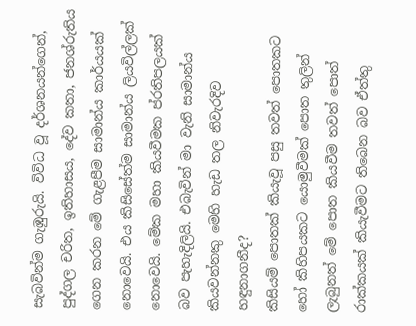සැබවින්ම ගැඹුරුයි. විවිධ වූ දර්ශනයන්ගෙන්, පුද්ගල චරිත, ඉතිහාසය, දේව කතා, ජනශ්රුතිය ගෙන කරන මේ ගැළපීම සාමාන්ය කාර්යයක් නොවෙයි. එය කිසිසේත්ම සාමාන්ය ලියවිල්ලක් නොවෙයි. මේක මහා කියවීමක ප්රතිපලයක් බව පැහැදිලියි. එබැවින් මා වැනි සාමාන්ය කියවන්නකු මෙහි හැඩ තල නිවැරදිව හඳුනාගනීද?
කිසියම් පොතක් කියැවූ පසු තවත් පොතකට හෝ කිහිපයකට යොමුවීමක් පොත තුලින් ලැබුනත් මේ පොත කියවීම තවත් පොත් රාක්කයක් කියැවීමට තිබෙන බව ඒත්තු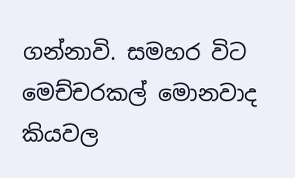ගන්නාවි. සමහර විට මෙච්චරකල් මොනවාද කියවල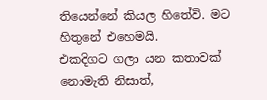තියෙන්නේ කියල හිතේවි. මට හිතුනේ එහෙමයි.
එකදිගට ගලා යන කතාවක් නොමැති නිසාත්,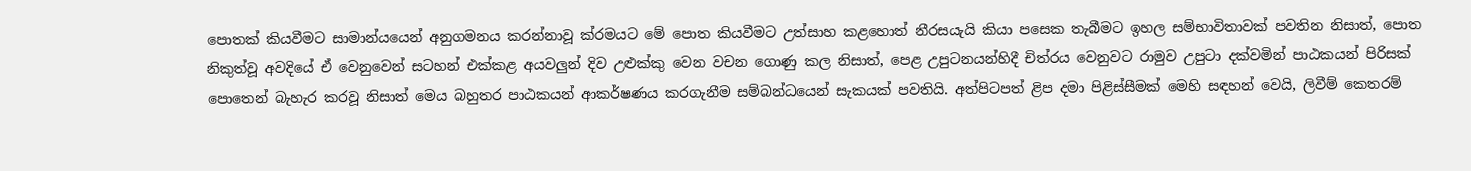පොතක් කියවීමට සාමාන්යයෙන් අනුගමනය කරන්නාවූ ක්රමයට මේ පොත කියවීමට උත්සාහ කළහොත් නීරසයැයි කියා පසෙක තැබීමට ඉහල සම්භාවිතාවක් පවතින නිසාත්, පොත නිකුත්වූ අවදියේ ඒ වෙනුවෙන් සටහන් එක්කළ අයවලුන් දිව උළුක්කු වෙන වචන ගොණු කල නිසාත්, පෙළ උපුටනයන්හිදී චිත්රය වෙනුවට රාමුව උපුටා දක්වමින් පාඨකයන් පිරිසක් පොතෙන් බැහැර කරවූ නිසාත් මෙය බහුතර පාඨකයන් ආකර්ෂණය කරගැනීම සම්බන්ධයෙන් සැකයක් පවතියි. අත්පිටපත් ළිප දමා පිළිස්සීමක් මෙහි සඳහන් වෙයි, ලිවීම් කෙතරම්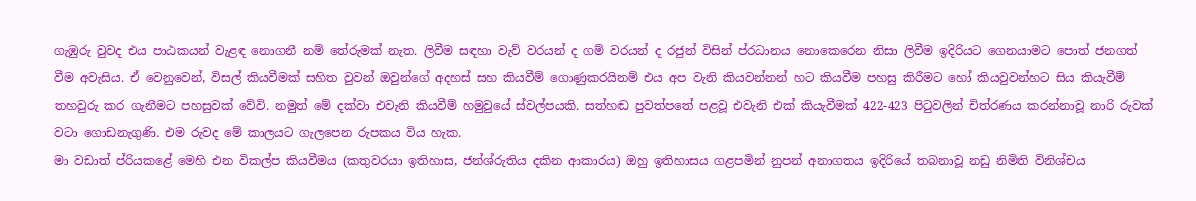ගැඹුරු වුවද එය පාඨකයන් වැළඳ නොගනී නම් තේරුමක් නැත. ලිවීම සඳහා වැව් වරයන් ද ගම් වරයන් ද රජුන් විසින් ප්රධානය නොකෙරෙන නිසා ලිවීම ඉදිරියට ගෙනයාමට පොත් ජනගත් වීම අවැසිය. ඒ වෙනුවෙන්, විසල් කියවීමක් සහිත වුවන් ඔවුන්ගේ අදහස් සහ කියවීම් ගොණුකරයිනම් එය අප වැනි කියවන්නන් හට කියවීම පහසු කිරීමට හෝ කියවුවන්හට සිය කියැවීම් තහවුරු කර ගැනීමට පහසුවක් වේවි. නමුත් මේ දක්වා එවැනි කියවීම් හමුවුයේ ස්වල්පයකි. සත්හඬ පුවත්පතේ පළවූ එවැනි එක් කියැවීමක් 422-423 පිටුවලින් චිත්රණය කරන්නාවූ නාරි රුවක් වටා ගොඩනැගුණි. එම රුවද මේ කාලයට ගැලපෙන රුපකය විය හැක.
මා වඩාත් ප්රියකළේ මෙහි එන විකල්ප කියවීමය (කතුවරයා ඉතිහාස, ජන්ශ්රුතිය දකින ආකාරය) ඔහු ඉතිහාසය ගළපමින් නුපන් අනාගතය ඉදිරියේ තබනාවූ නඩු නිමිති විනිශ්චය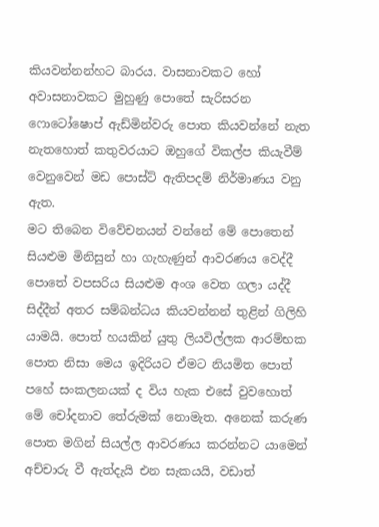කියවන්නන්හට බාරය. වාසනාවකට හෝ අවාසනාවකට මුහුණු පොතේ සැරිසරන ෆොටෝෂොප් ඇඩ්මින්වරු පොත කියවන්නේ නැත නැතහොත් කතුවරයාට ඔහුගේ විකල්ප කියැවීම් වෙනුවෙන් මඩ පොස්ට් ඇතිපදම් නිර්මාණය වනු ඇත.
මට තිබෙන විවේචනයන් වන්නේ මේ පොතෙන් සියළුම මිනිසුන් හා ගැහැණුන් ආවරණය වෙද්දී පොතේ වපසරිය සියළුම අංශ වෙත ගලා යද්දී සිද්දීන් අතර සම්බන්ධය කියවන්නන් තුළින් ගිලිහි යාමයි. පොත් හයකින් යුතු ලියවිල්ලක ආරම්භක පොත නිසා මෙය ඉදිරියට ඒමට නියමිත පොත් පහේ සංකලනයක් ද විය හැක එසේ වුවහොත් මේ චෝදනාව තේරුමක් නොමැත. අනෙක් කරුණ පොත මගින් සියල්ල ආවරණය කරන්නට යාමෙන් අච්චාරු වී ඇත්දැයි එන සැකයයි, වඩාත්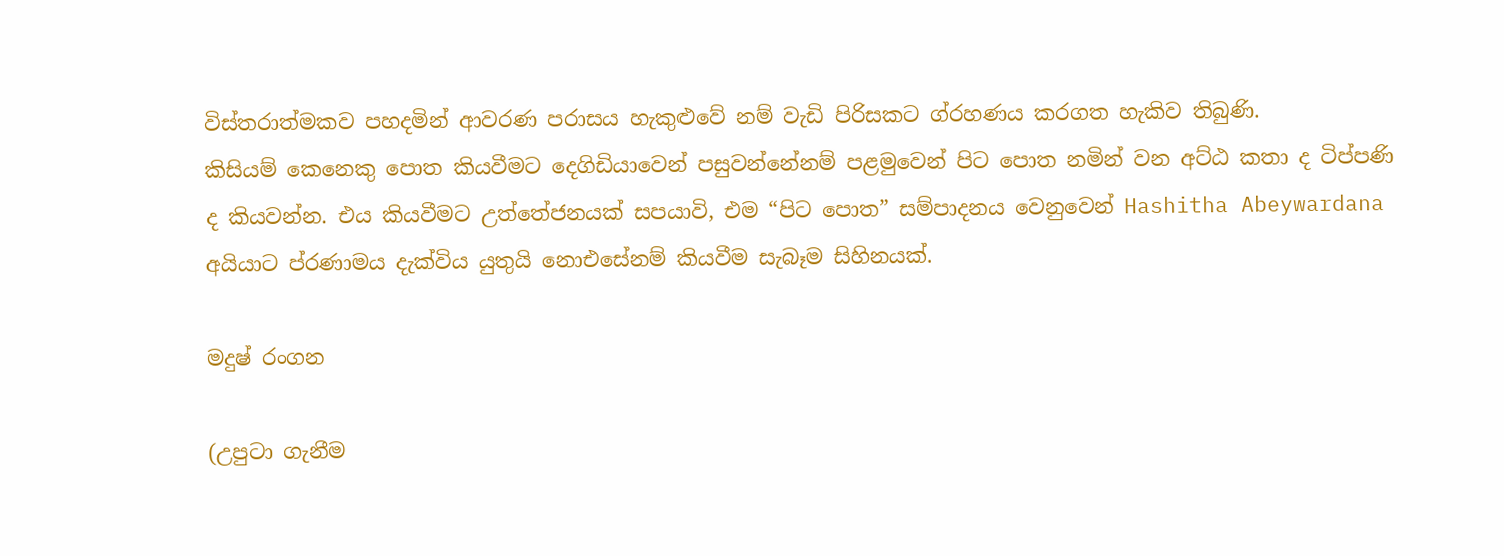විස්තරාත්මකව පහදමින් ආවරණ පරාසය හැකුළුවේ නම් වැඩි පිරිසකට ග්රහණය කරගත හැකිව තිබුණි.
කිසියම් කෙනෙකු පොත කියවීමට දෙගිඩියාවෙන් පසුවන්නේනම් පළමුවෙන් පිට පොත නමින් වන අට්ඨ කතා ද ටිප්පණි ද කියවන්න. එය කියවීමට උත්තේජනයක් සපයාවි, එම “පිට පොත” සම්පාදනය වෙනුවෙන් Hashitha Abeywardana අයියාට ප්රණාමය දැක්විය යුතුයි නොඑසේනම් කියවීම සැබෑම සිහිනයක්.

මදුෂ් රංගන

(උපුටා ගැනීම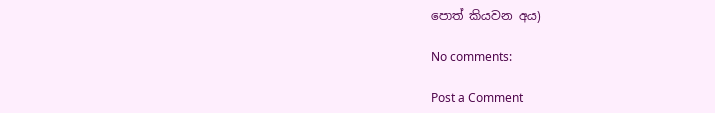පොත් කියවන අය)

No comments:

Post a Comment